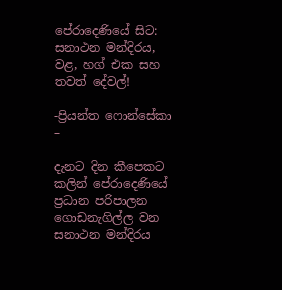පේරාදෙණියේ සිට: සනාථන මන්දිරය, වළ, හග් එක සහ තවත් දේවල්!

-ප්‍රියන්ත ෆොන්සේකා –

දැනට දින කීපෙකට කලින් පේරාදෙණියේ ප්‍රධාන පරිපාලන ගොඩනැගිල්ල වන සනාථන මන්දිරය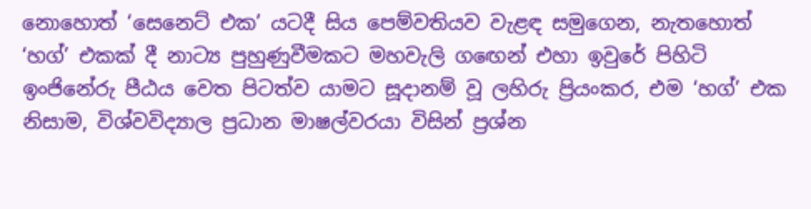නොහොත් ‘සෙනෙට් එක’ යටදී සිය පෙම්වතියව වැළඳ සමුගෙන, නැතහොත් ‘හග්’ එකක් දී නාට්‍ය පුහුණුවීමකට මහවැලි ගඟෙන් එහා ඉවුරේ පිහිටි ඉංජිනේරු පීඨය වෙත පිටත්ව යාමට සූදානම් වූ ලහිරු ප්‍රියංකර, එම ‘හග්’ එක නිසාම, විශ්වවිද්‍යාල ප්‍රධාන මාෂල්වරයා විසින් ප්‍රශ්න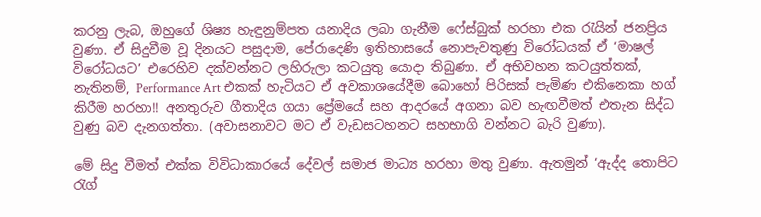කරනු ලැබ, ඔහුගේ ශිෂ්‍ය හැඳුනුම්පත යනාදිය ලබා ගැනීම ෆේස්බුක් හරහා එක රැයින් ජනප්‍රිය වුණා. ඒ සිදුවීම වූ දිනයට පසුදාම, පේරාදෙණි ඉතිහාසයේ නොපැවතුණු විරෝධයක් ඒ ‘මාෂල් විරෝධයට’ එරෙහිව දක්වන්නට ලහිරුලා කටයුතු යොදා තිබුණා. ඒ අභිවහන කටයුත්තක්, නැතිනම්, Performance Art එකක් හැටියට ඒ අවකාශයේදීම බොහෝ පිරිසක් පැමිණ එකිනෙකා හග් කිරීම හරහා!! අනතුරුව ගීතාදිය ගයා ප්‍රේමයේ සහ ආදරයේ අගනා බව හැඟවීමත් එතැන සිද්ධ වුණු බව දැනගත්තා. (අවාසනාවට මට ඒ වැඩසටහනට සහභාගි වන්නට බැරි වුණා).

මේ සිදු වීමත් එක්ක විවිධාකාරයේ දේවල් සමාජ මාධ්‍ය හරහා මතු වුණා. ඇතමුන් ‘ඇද්ද තොපිට රැග්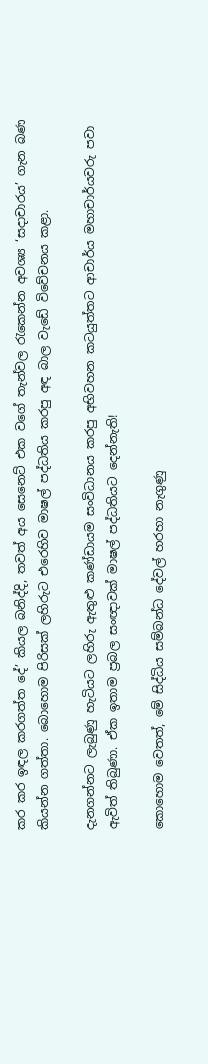කර කර ඉඳල කරගත්ත දේ’ කියල බනිද්දි, තවත් අය සෙනෙට් එක වගේ තැන්වල රැකෙන්න අවශ්‍ය ‘සදාචාරය’ ගැන බණ කියන්න ගත්තා. බොහොම පිරිසක් ලහිරුට එරෙහිව මාෂල් පද්ධතිය කරපු අඳ බාල වැඩේ විවේචනය කළා.

දැනගන්නට ලැබුණු හැටියට ලහිරු ඇතුළු කණ්ඩායම සංවිධානය කරපු අභිවහන කටයුත්තට ආචාර්ය මහාචාර්යවරු පවා ඇවිත් තිබුණා. ඒක ඉතාම ප්‍රබල සංඥාවක් මාෂල් පද්ධතියට දෙන්නැති!

කොහොම වෙතත්, මේ සිද්ධිය සම්බන්ධ දේවල් හරහා නැගුණු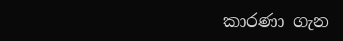කාරණා ගැන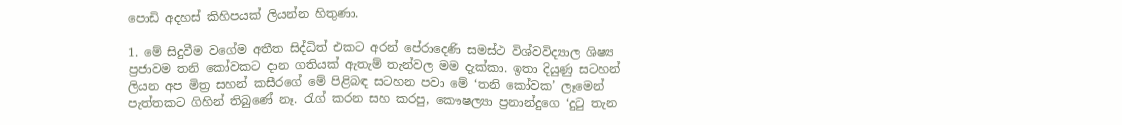පොඩි අදහස් කිහිපයක් ලියන්න හිතුණා.

1. මේ සිදුවීම වගේම අතීත සිද්ධිත් එකට අරන් පේරාදෙණි සමස්ථ විශ්වවිද්‍යාල ශිෂ්‍ය ප්‍රජාවම තනි කෝවකට දාන ගතියක් ඇතැම් තැන්වල මම දැක්කා. ඉතා දියුණු සටහන් ලියන අප මිත්‍ර සහන් කසීරගේ මේ පිළිබඳ සටහන පවා මේ ‘තනි කෝවක’ ලෑමෙන් පැත්තකට ගිහින් තිබුණේ නෑ. රැග් කරන සහ කරපු, කෞෂල්‍යා ප්‍රනාන්දුගෙ ‘දුටු තැන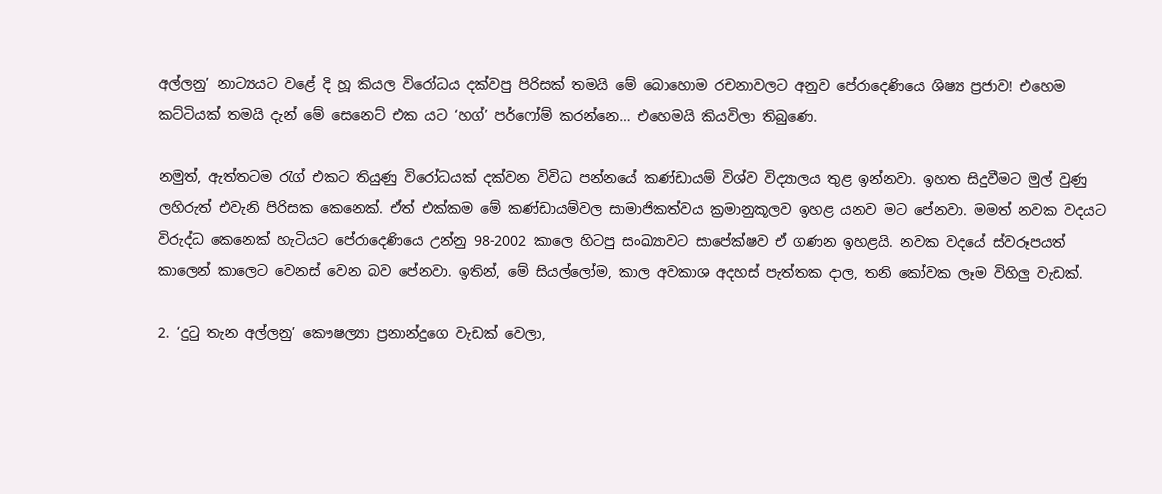අල්ලනු’ නාට්‍යයට වළේ දි හූ කියල විරෝධය දක්වපු පිරිසක් තමයි මේ බොහොම රචනාවලට අනුව පේරාදෙණියෙ ශිෂ්‍ය ප්‍රජාව! එහෙම කට්ටියක් තමයි දැන් මේ සෙනෙට් එක යට ‘හග්’ පර්ෆෝම් කරන්නෙ… එහෙමයි කියවිලා තිබුණෙ.

නමුත්, ඇත්තටම රැග් එකට තියුණු විරෝධයක් දක්වන විවිධ පන්නයේ කණ්ඩායම් විශ්ව විද්‍යාලය තුළ ඉන්නවා. ඉහත සිදුවීමට මුල් වුණු ලහිරුත් එවැනි පිරිසක කෙනෙක්. ඒත් එක්කම මේ කණ්ඩායම්වල සාමාජිකත්වය ක්‍රමානුකූලව ඉහළ යනව මට පේනවා. මමත් නවක වදයට විරුද්ධ කෙනෙක් හැටියට පේරාදෙණියෙ උන්නු 98-2002 කාලෙ හිටපු සංඛ්‍යාවට සාපේක්ෂව ඒ ගණන ඉහළයි. නවක වදයේ ස්වරූපයත් කාලෙන් කාලෙට වෙනස් වෙන බව පේනවා. ඉතින්, මේ සියල්ලෝම, කාල අවකාශ අදහස් පැත්තක දාල, තනි කෝවක ලෑම විහිලු වැඩක්.

2. ‘දුටු තැන අල්ලනු’ කෞෂල්‍යා ප්‍රනාන්දුගෙ වැඩක් වෙලා,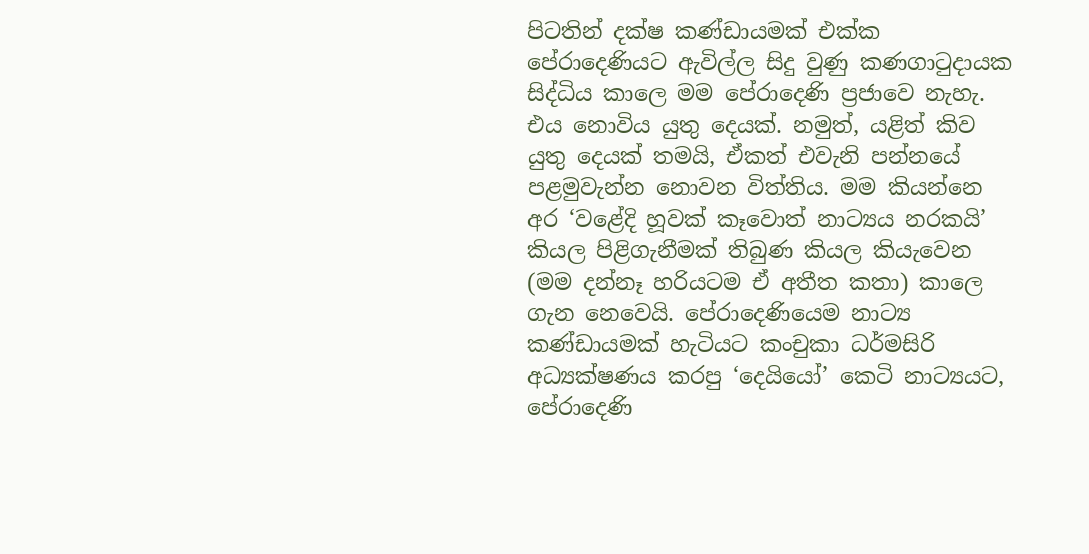පිටතින් දක්ෂ කණ්ඩායමක් එක්ක පේරාදෙණියට ඇවිල්ල සිදු වුණු කණගාටුදායක සිද්ධිය කාලෙ මම පේරාදෙණි ප්‍රජාවෙ නැහැ. එය නොවිය යුතු දෙයක්. නමුත්, යළිත් කිව යුතු දෙයක් තමයි, ඒකත් එවැනි පන්නයේ පළමුවැන්න නොවන විත්තිය. මම කියන්නෙ අර ‘වළේදි හූවක් කෑවොත් නාට්‍යය නරකයි’ කියල පිළිගැනීමක් තිබුණ කියල කියැවෙන (මම දන්නෑ හරියටම ඒ අතීත කතා) කාලෙ ගැන නෙවෙයි. පේරාදෙණියෙම නාට්‍ය කණ්ඩායමක් හැටියට කංචුකා ධර්මසිරි අධ්‍යක්ෂණය කරපු ‘දෙයියෝ’ කෙටි නාට්‍යයට, පේරාදෙණි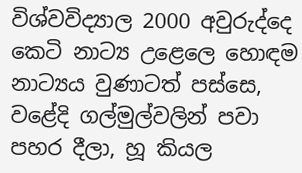විශ්වවිද්‍යාල 2000 අවුරුද්දෙ කෙටි නාට්‍ය උළෙලෙ හොඳම නාට්‍යය වුණාටත් පස්සෙ, වළේදි ගල්මුල්වලින් පවා පහර දීලා, හූ කියල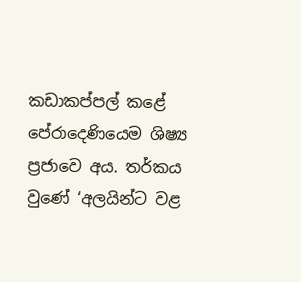කඩාකප්පල් කළේ පේරාදෙණියෙම ශිෂ්‍ය ප්‍රජාවෙ අය. තර්කය වුණේ ‘අලයින්ට වළ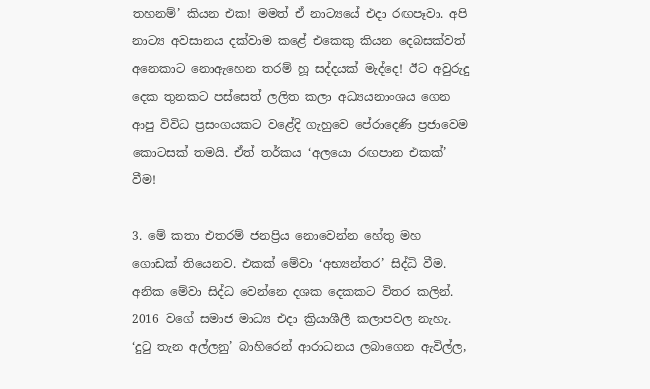තහනම්’ කියන එක! මමත් ඒ නාට්‍යයේ එදා රඟපෑවා. අපි නාට්‍ය අවසානය දක්වාම කළේ එකෙකු කියන දෙබසක්වත් අනෙකාට නොඇහෙන තරම් හූ සද්දයක් මැද්දෙ! ඊට අවුරුදු දෙක තුනකට පස්සෙත් ලලිත කලා අධ්‍යයනාංශය ගෙන ආපු විවිධ ප්‍රසංගයකට වළේදි ගැහුවෙ පේරාදෙණි ප්‍රජාවෙම කොටසක් තමයි. ඒත් තර්කය ‘අලයො රඟපාන එකක්’ වීම!

3. මේ කතා එතරම් ජනප්‍රිය නොවෙන්න හේතු මහ ගොඩක් තියෙනව. එකක් මේවා ‘අභ්‍යන්තර’ සිද්ධි වීම. අනික මේවා සිද්ධ වෙන්නෙ දශක දෙකකට විතර කලින්. 2016 වගේ සමාජ මාධ්‍ය එදා ක්‍රියාශීලී කලාපවල නැහැ. ‘දුටු තැන අල්ලනු’ බාහිරෙන් ආරාධනය ලබාගෙන ඇවිල්ල,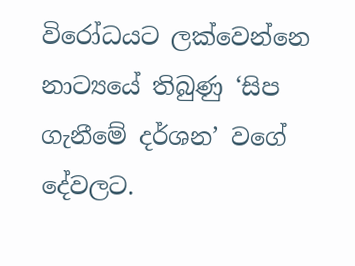විරෝධයට ලක්වෙන්නෙ නාට්‍යයේ තිබුණු ‘සිප ගැනීමේ දර්ශන’ වගේ දේවලට.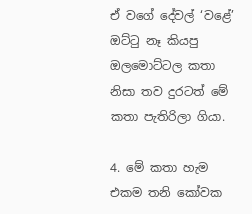ඒ වගේ දේවල් ‘වළේ’ ඔට්ටු නෑ කියපු ඔලමොට්ටල කතා නිසා තව දුරටත් මේ කතා පැතිරිලා ගියා.

4. මේ කතා හැම එකම තනි කෝවක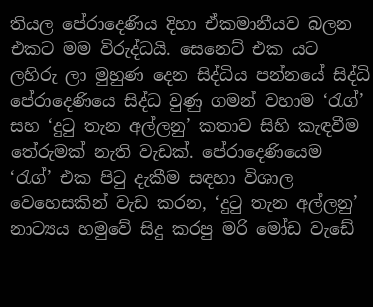තියල පේරාදෙණිය දිහා ඒකමානීයව බලන එකට මම විරුද්ධයි. සෙනෙට් එක යට ලහිරු ලා මුහුණ දෙන සිද්ධිය පන්නයේ සිද්ධි පේරාදෙණියෙ සිද්ධ වුණු ගමන් වහාම ‘රැග්’ සහ ‘දුටු තැන අල්ලනු’ කතාව සිහි කැඳවීම තේරුමක් නැති වැඩක්. පේරාදෙණියෙම ‘රැග්’ එක පිටු දැකීම සඳහා විශාල වෙහෙසකින් වැඩ කරන, ‘දුටු තැන අල්ලනු’ නාට්‍යය හමුවේ සිදු කරපු මරි මෝඩ වැඩේ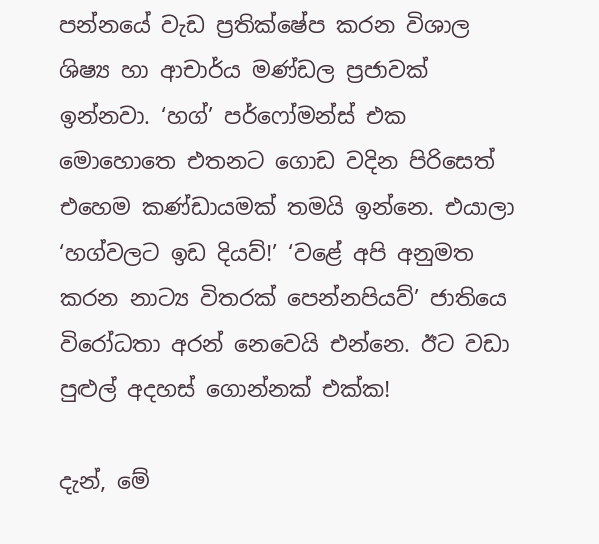පන්නයේ වැඩ ප්‍රතික්ෂේප කරන විශාල ශිෂ්‍ය හා ආචාර්ය මණ්ඩල ප්‍රජාවක් ඉන්නවා. ‘හග්’ පර්ෆෝමන්ස් එක මොහොතෙ එතනට ගොඩ වදින පිරිසෙත් එහෙම කණ්ඩායමක් තමයි ඉන්නෙ. එයාලා ‘හග්වලට ඉඩ දියව්!’ ‘වළේ අපි අනුමත කරන නාට්‍ය විතරක් පෙන්නපියව්’ ජාතියෙ විරෝධතා අරන් නෙවෙයි එන්නෙ. ඊට වඩා පුළුල් අදහස් ගොන්නක් එක්ක!

දැන්, මේ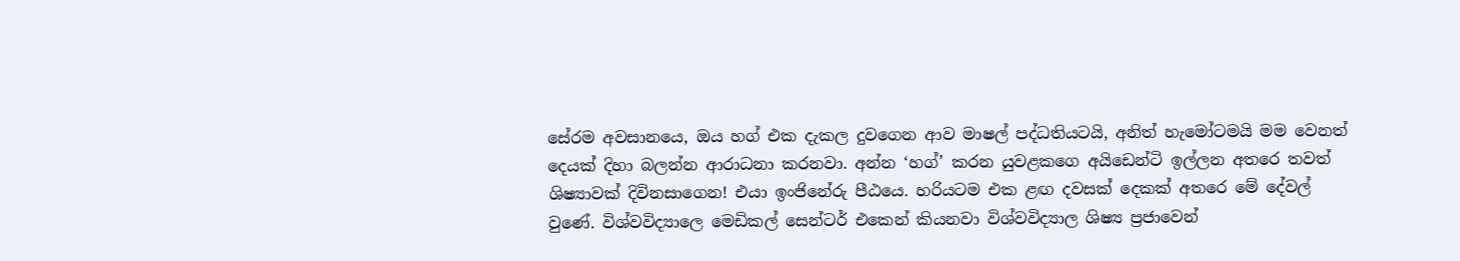සේරම අවසානයෙ, ඔය හග් එක දැකල දුවගෙන ආව මාෂල් පද්ධතියටයි, අනිත් හැමෝටමයි මම වෙනත් දෙයක් දිහා බලන්න ආරාධනා කරනවා. අන්න ‘හග්’ කරන යුවළකගෙ අයිඩෙන්ටි ඉල්ලන අතරෙ තවත් ශිෂ්‍යාවක් දිවිනසාගෙන! එයා ඉංජිනේරු පීඨයෙ. හරියටම එක ළඟ දවසක් දෙකක් අතරෙ මේ දේවල් වුණේ. විශ්වවිද්‍යාලෙ මෙඩිකල් සෙන්ටර් එකෙන් කියනවා විශ්වවිද්‍යාල ශිෂ්‍ය ප්‍රජාවෙන්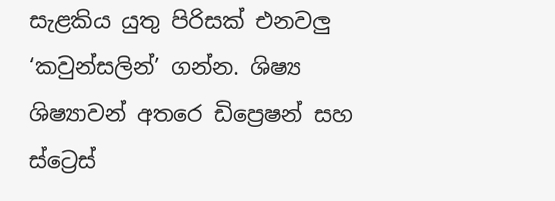සැළකිය යුතු පිරිසක් එනවලු ‘කවුන්සලින්’ ගන්න. ශිෂ්‍ය ශිෂ්‍යාවන් අතරෙ ඩිප්‍රෙෂන් සහ ස්ට්‍රෙස්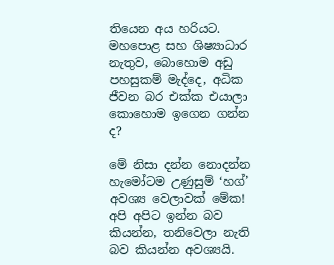තියෙන අය හරියට. මහපොළ සහ ශිෂ්‍යාධාර නැතුව, බොහොම අඩු පහසුකම් මැද්දෙ, අධික ජීවන බර එක්ක එයාලා කොහොම ඉගෙන ගන්න ද?

මේ නිසා දන්න නොදන්න හැමෝටම උණුසුම් ‘හග්’ අවශ්‍ය වෙලාවක් මේක! අපි අපිට ඉන්න බව කියන්න, තනිවෙලා නැති බව කියන්න අවශ්‍යයි.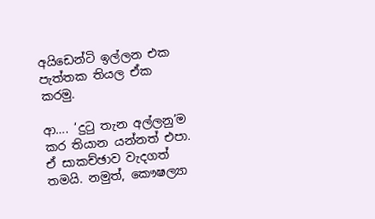අයිඩෙන්ටි ඉල්ලන එක පැත්තක තියල ඒක කරමු.

ආ…. ‘දුටු තැන අල්ලනු’ම කර තියාන යන්නත් එපා. ඒ සාකච්ඡාව වැදගත් තමයි. නමුත්, කෞෂල්‍යා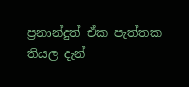ප්‍රනාන්දුත් ඒක පැත්තක තියල දැන්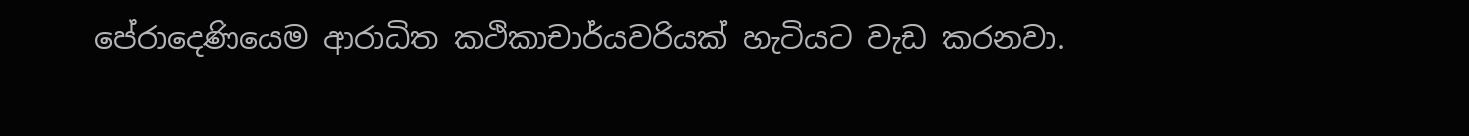පේරාදෙණියෙම ආරාධිත කථිකාචාර්යවරියක් හැටියට වැඩ කරනවා.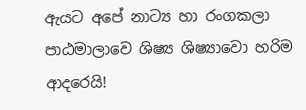ඇයට අපේ නාට්‍ය හා රංගකලා පාඨමාලාවෙ ශිෂ්‍ය ශිෂ්‍යාවො හරිම ආදරෙයි!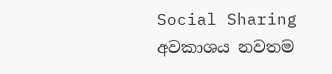Social Sharing
අවකාශය නවතම